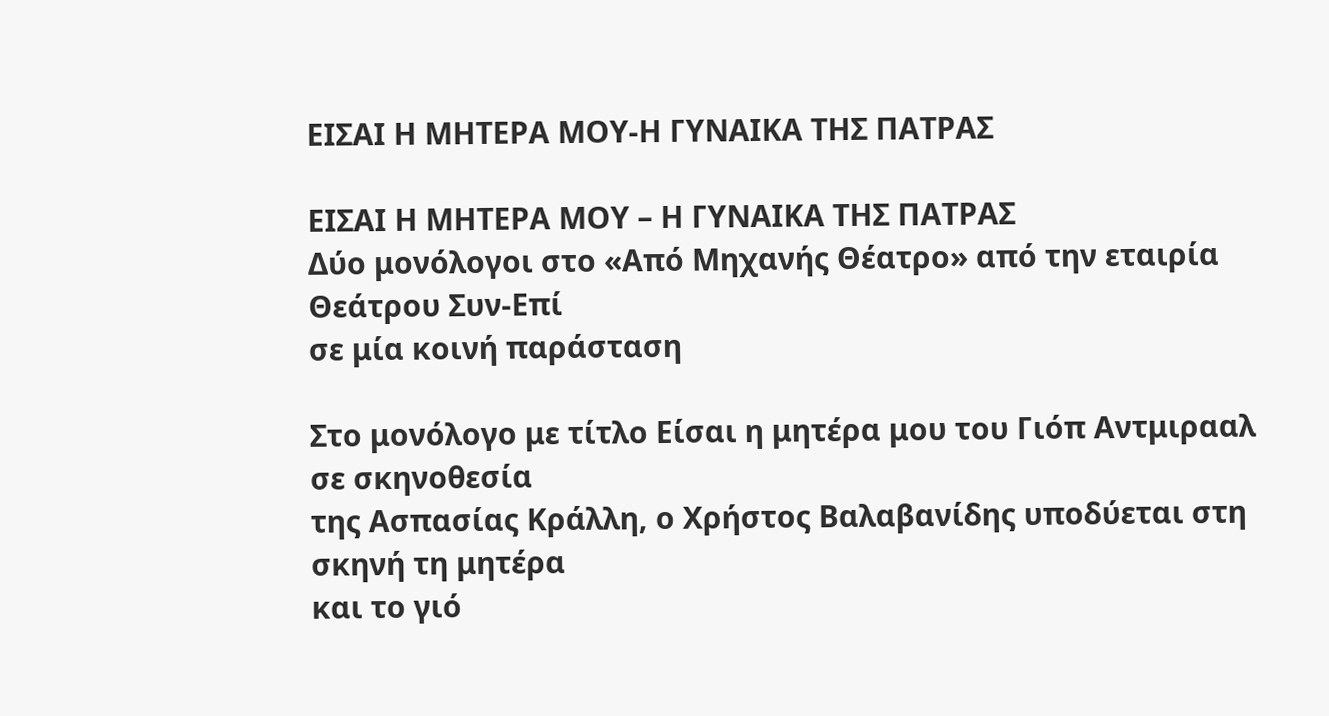ΕΙΣΑΙ Η ΜΗΤΕΡΑ ΜΟΥ-Η ΓΥΝΑΙΚΑ ΤΗΣ ΠΑΤΡΑΣ

EIΣΑΙ Η ΜΗΤΕΡΑ ΜΟΥ – Η ΓΥΝΑΙΚΑ ΤΗΣ ΠΑΤΡΑΣ
Δύο μονόλογοι στο «Από Μηχανής Θέατρο» από την εταιρία Θεάτρου Συν-Επί
σε μία κοινή παράσταση

Στο μονόλογο με τίτλο Είσαι η μητέρα μου του Γιόπ Αντμιρααλ σε σκηνοθεσία
της Ασπασίας Κράλλη, ο Χρήστος Βαλαβανίδης υποδύεται στη σκηνή τη μητέρα
και το γιό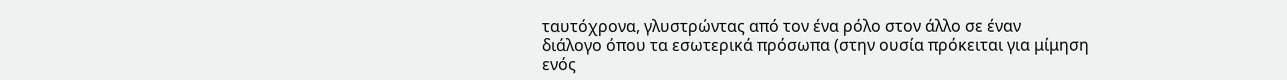ταυτόχρονα, γλυστρώντας από τον ένα ρόλο στον άλλο σε έναν
διάλογο όπου τα εσωτερικά πρόσωπα (στην ουσία πρόκειται για μίμηση ενός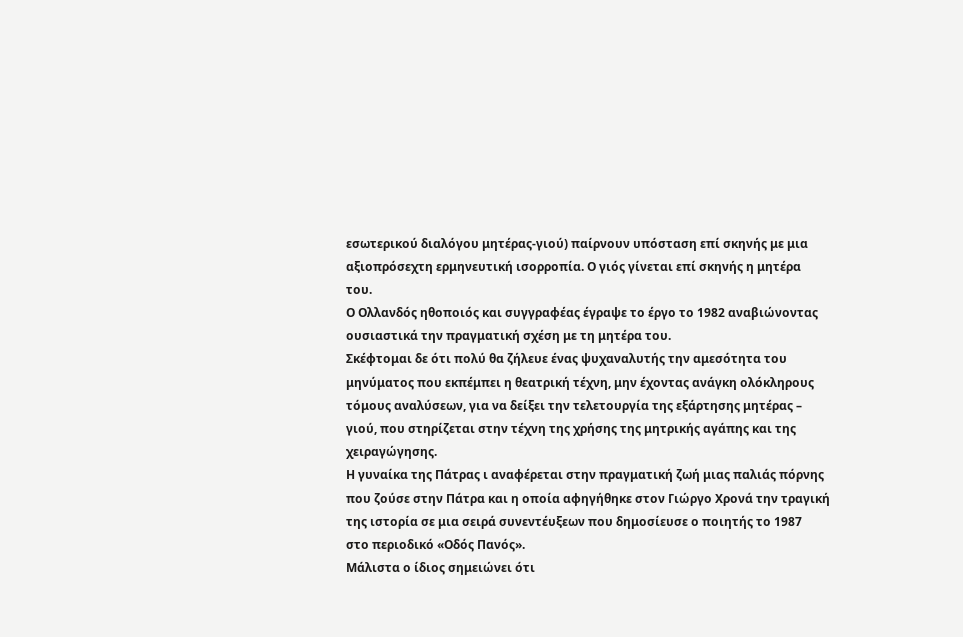εσωτερικού διαλόγου μητέρας-γιού) παίρνουν υπόσταση επί σκηνής με μια
αξιοπρόσεχτη ερμηνευτική ισορροπία. Ο γιός γίνεται επί σκηνής η μητέρα
του.
Ο Ολλανδός ηθοποιός και συγγραφέας έγραψε το έργο το 1982 αναβιώνοντας
ουσιαστικά την πραγματική σχέση με τη μητέρα του.
Σκέφτομαι δε ότι πολύ θα ζήλευε ένας ψυχαναλυτής την αμεσότητα του
μηνύματος που εκπέμπει η θεατρική τέχνη, μην έχοντας ανάγκη ολόκληρους
τόμους αναλύσεων, για να δείξει την τελετουργία της εξάρτησης μητέρας –
γιού, που στηρίζεται στην τέχνη της χρήσης της μητρικής αγάπης και της
χειραγώγησης.
Η γυναίκα της Πάτρας ι αναφέρεται στην πραγματική ζωή μιας παλιάς πόρνης
που ζούσε στην Πάτρα και η οποία αφηγήθηκε στον Γιώργο Χρονά την τραγική
της ιστορία σε μια σειρά συνεντέυξεων που δημοσίευσε ο ποιητής το 1987
στο περιοδικό «Οδός Πανός».
Μάλιστα ο ίδιος σημειώνει ότι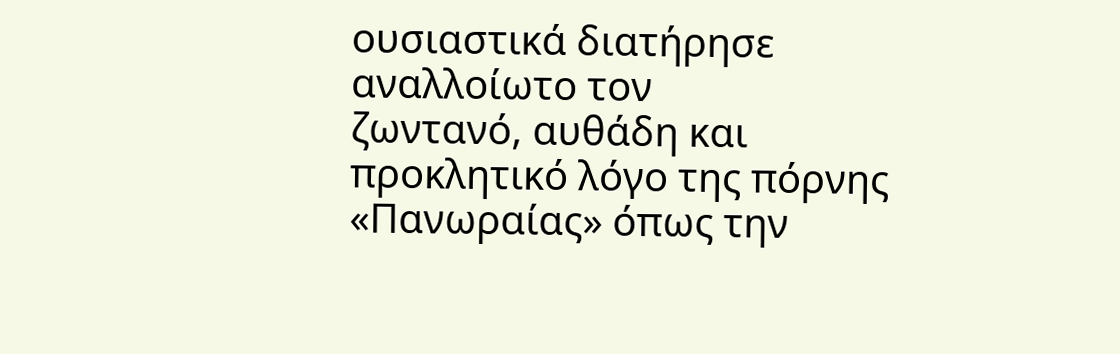ουσιαστικά διατήρησε αναλλοίωτο τον
ζωντανό, αυθάδη και προκλητικό λόγο της πόρνης «Πανωραίας» όπως την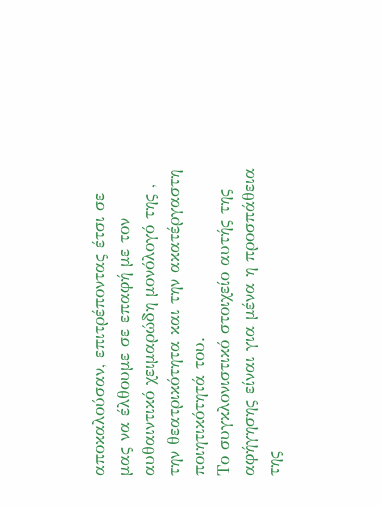αποκαλούσαν, επιτρέποντας έτσι σε μας να έλθουμε σε επαφή με τον
αυθαιντικό χειμαρώδη μονόλογό της , την θεατρικότητα και την ακατέργαστη
ποιητικότητά του.
Το συγκλονιστικό στοιχείο αυτής της αφήγησης είναι για μένα η προσπάθεια
της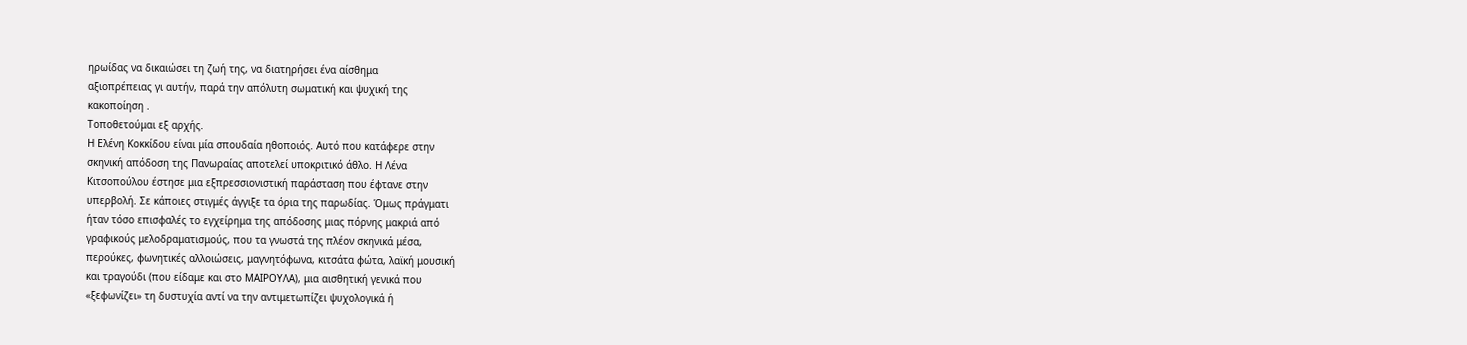ηρωίδας να δικαιώσει τη ζωή της, να διατηρήσει ένα αίσθημα
αξιοπρέπειας γι αυτήν, παρά την απόλυτη σωματική και ψυχική της
κακοποίηση .
Τοποθετούμαι εξ αρχής.
Η Ελένη Κοκκίδου είναι μία σπουδαία ηθοποιός. Αυτό που κατάφερε στην
σκηνική απόδοση της Πανωραίας αποτελεί υποκριτικό άθλο. Η Λένα
Κιτσοπούλου έστησε μια εξπρεσσιονιστική παράσταση που έφτανε στην
υπερβολή. Σε κάποιες στιγμές άγγιξε τα όρια της παρωδίας. Όμως πράγματι
ήταν τόσο επισφαλές το εγχείρημα της απόδοσης μιας πόρνης μακριά από
γραφικούς μελοδραματισμούς, που τα γνωστά της πλέον σκηνικά μέσα,
περούκες, φωνητικές αλλοιώσεις, μαγνητόφωνα, κιτσάτα φώτα, λαϊκή μουσική
και τραγούδι (που είδαμε και στο ΜΑΙΡΟΥΛΑ), μια αισθητική γενικά που
«ξεφωνίζει» τη δυστυχία αντί να την αντιμετωπίζει ψυχολογικά ή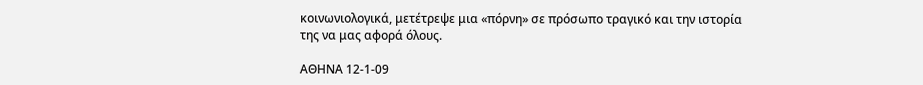κοινωνιολογικά, μετέτρεψε μια «πόρνη» σε πρόσωπο τραγικό και την ιστορία
της να μας αφορά όλους.

ΑΘΗΝΑ 12-1-09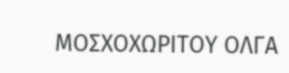ΜΟΣΧΟΧΩΡΙΤΟΥ ΟΛΓΑ